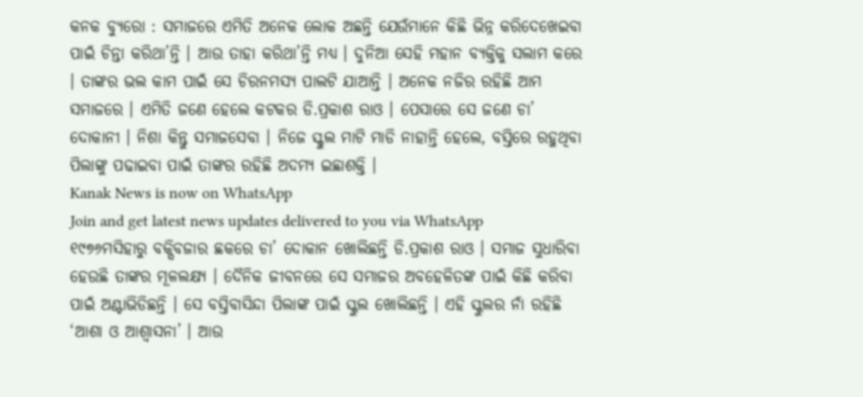କନକ ବ୍ୟୁରୋ : ସମାଜରେ ଏମିତି ଅନେକ ଲୋକ ଅଛନ୍ତି ଯେଉଁମାନେ କିଛି ଭିନ୍ନ କରିଦେଖେଇବା ପାଇଁ ଚିନ୍ତା କରିଥା’ନ୍ତି । ଆଉ ତାହା କରିଥା’ନ୍ତି ମଧ୍ୟ । ଦୁନିଆ ସେହି ମହାନ ବ୍ୟକ୍ତିକୁ ସଲାମ କରେ । ତାଙ୍କର ଭଲ କାମ ପାଇଁ ସେ ଚିରନମସ୍ୟ ପାଲଟି ଯାଆନ୍ତି । ଅନେକ ନଜିର ରହିଛି ଆମ ସମାଜରେ । ଏମିତି ଜଣେ ହେଲେ କଟକର ଡି.ପ୍ରକାଶ ରାଓ । ପେସାରେ ସେ ଜଣେ ଚା’ ଦୋକାନୀ । ନିଶା କିନ୍ତୁ ସମାଜସେବା । ନିଜେ ସ୍କୁଲ ମାଟି ମାଡି ନାହାନ୍ତି ହେଲେ, ବସ୍ତିରେ ରହୁଥିବା ପିଲାଙ୍କୁ ପଢାଇବା ପାଇଁ ତାଙ୍କର ରହିଛି ଅଦମ୍ୟ ଇଛାଶକ୍ତି ।
Kanak News is now on WhatsApp
Join and get latest news updates delivered to you via WhatsApp
୧୯୭୬ମସିହାରୁ ବକ୍ସିବଜାର ଛକରେ ଚା’ ଦୋକାନ ଖୋଲିଛନ୍ତି ଡି.ପ୍ରକାଶ ରାଓ । ସମାଜ ସୁଧାରିବା ହେଉଛି ତାଙ୍କର ମୂଳଲକ୍ଷ୍ୟ । ଦୈନିକ ଜୀବନରେ ସେ ସମାଜର ଅବହେଳିତଙ୍କ ପାଇଁ କିଛି କରିବା ପାଇଁ ଅଣ୍ଟାଭିଡିଛନ୍ତି । ସେ ବସ୍ତିବାସିନ୍ଦା ପିଲାଙ୍କ ପାଇଁ ସ୍କୁଲ ଖୋଲିଛନ୍ତି । ଏହି ସ୍କୁଲର ନାଁ ରହିଛି ‘ଆଶା ଓ ଆଶ୍ୱାସନା’ । ଆଉ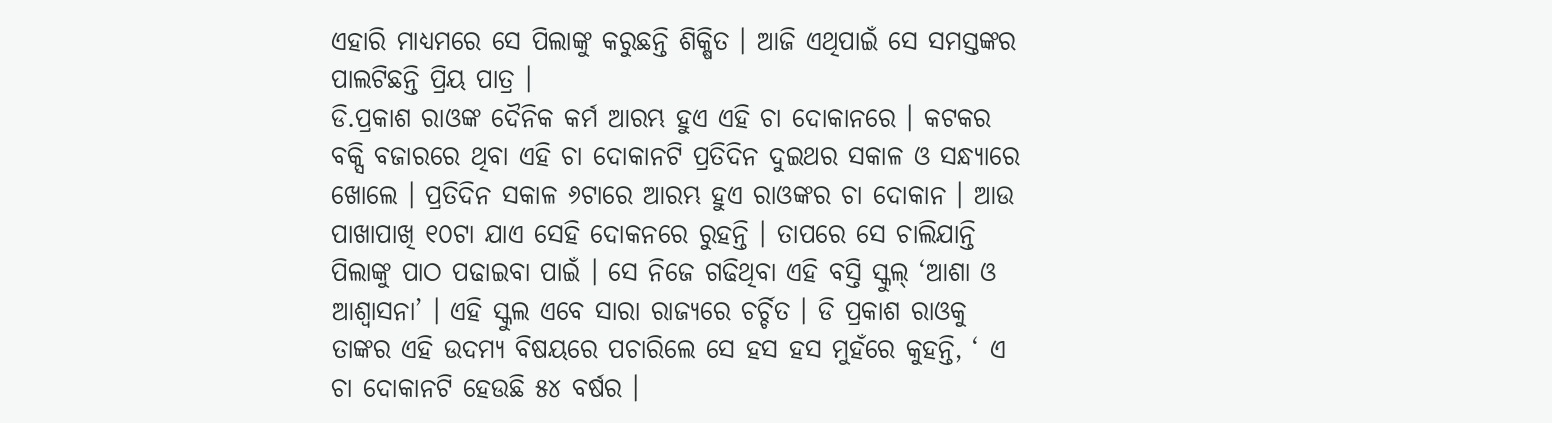ଏହାରି ମାଧ୍ୟମରେ ସେ ପିଲାଙ୍କୁ କରୁଛନ୍ତି ଶିକ୍ଷିତ । ଆଜି ଏଥିପାଇଁ ସେ ସମସ୍ତଙ୍କର ପାଲଟିଛନ୍ତି ପ୍ରିୟ ପାତ୍ର ।
ଡି.ପ୍ରକାଶ ରାଓଙ୍କ ଦୈନିକ କର୍ମ ଆରମ୍ଭ ହୁଏ ଏହି ଚା ଦୋକାନରେ । କଟକର ବକ୍ସି ବଜାରରେ ଥିବା ଏହି ଚା ଦୋକାନଟି ପ୍ରତିଦିନ ଦୁଇଥର ସକାଳ ଓ ସନ୍ଧ୍ୟାରେ ଖୋଲେ । ପ୍ରତିଦିନ ସକାଳ ୬ଟାରେ ଆରମ୍ଭ ହୁଏ ରାଓଙ୍କର ଚା ଦୋକାନ । ଆଉ ପାଖାପାଖି ୧୦ଟା ଯାଏ ସେହି ଦୋକନରେ ରୁହନ୍ତି । ତାପରେ ସେ ଚାଲିଯାନ୍ତି ପିଲାଙ୍କୁ ପାଠ ପଢାଇବା ପାଇଁ । ସେ ନିଜେ ଗଢିଥିବା ଏହି ବସ୍ତି ସ୍କୁଲ୍ ‘ଆଶା ଓ ଆଶ୍ୱାସନା’ । ଏହି ସ୍କୁଲ ଏବେ ସାରା ରାଜ୍ୟରେ ଚର୍ଚ୍ଚିତ । ଡି ପ୍ରକାଶ ରାଓକୁ ତାଙ୍କର ଏହି ଉଦମ୍ୟ ବିଷୟରେ ପଚାରିଲେ ସେ ହସ ହସ ମୁହଁରେ କୁହନ୍ତି, ‘ ଏ ଚା ଦୋକାନଟି ହେଉଛି ୫୪ ବର୍ଷର ।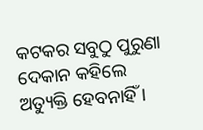କଟକର ସବୁଠୁ ପୁରୁଣା ଦେକାନ କହିଲେ ଅତ୍ୟୁକ୍ତି ହେବନାହିଁ ।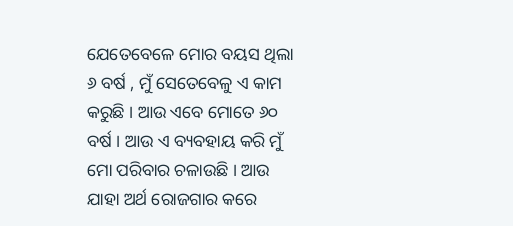ଯେତେବେଳେ ମୋର ବୟସ ଥିଲା ୬ ବର୍ଷ , ମୁଁ ସେତେବେଳୁ ଏ କାମ କରୁଛି । ଆଉ ଏବେ ମୋତେ ୬୦ ବର୍ଷ । ଆଉ ଏ ବ୍ୟବହାୟ କରି ମୁଁ ମୋ ପରିବାର ଚଳାଉଛି । ଆଉ ଯାହା ଅର୍ଥ ରୋଜଗାର କରେ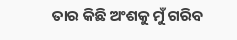ତାର କିଛି ଅଂଶକୁ ମୁଁ ଗରିବ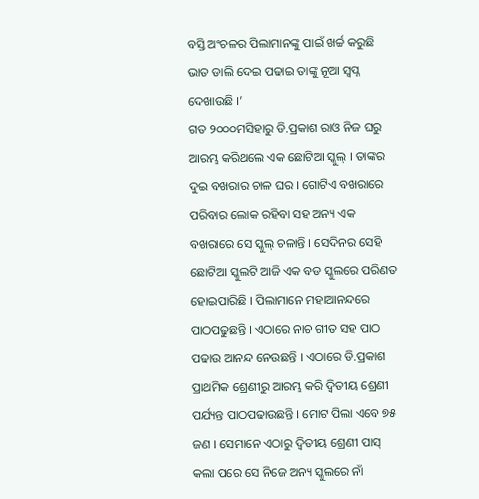ବସ୍ତି ଅଂଚଳର ପିଲାମାନଙ୍କୁ ପାଇଁ ଖର୍ଚ୍ଚ କରୁଛି ଭାତ ଡାଲି ଦେଇ ପଢାଇ ତାଙ୍କୁ ନୂଆ ସ୍ୱପ୍ନ ଦେଖାଉଛି ।’
ଗତ ୨୦୦୦ମସିହାରୁ ଡି.ପ୍ରକାଶ ରାଓ ନିଜ ଘରୁ ଆରମ୍ଭ କରିଥଲେ ଏକ ଛୋଟିଆ ସ୍କୁଲ୍ । ତାଙ୍କର ଦୁଇ ବଖରାର ଚାଳ ଘର । ଗୋଟିଏ ବଖରାରେ ପରିବାର ଲୋକ ରହିବା ସହ ଅନ୍ୟ ଏକ ବଖରାରେ ସେ ସ୍କୁଲ୍ ଚଳାନ୍ତି । ସେଦିନର ସେହି ଛୋଟିଆ ସ୍କୁଲଟି ଆଜି ଏକ ବଡ ସ୍କୁଲରେ ପରିଣତ ହୋଇପାରିଛି । ପିଲାମାନେ ମହାଆନନ୍ଦରେ ପାଠପଢୁଛନ୍ତି । ଏଠାରେ ନାଚ ଗୀତ ସହ ପାଠ ପଢାଉ ଆନନ୍ଦ ନେଉଛନ୍ତି । ଏଠାରେ ଡି.ପ୍ରକାଶ ପ୍ରାଥମିକ ଶ୍ରେଣୀରୁ ଆରମ୍ଭ କରି ଦ୍ୱିତୀୟ ଶ୍ରେଣୀ ପର୍ଯ୍ୟନ୍ତ ପାଠପଢାଉଛନ୍ତି । ମୋଟ ପିଲା ଏବେ ୭୫ ଜଣ । ସେମାନେ ଏଠାରୁ ଦ୍ୱିତୀୟ ଶ୍ରେଣୀ ପାସ୍ କଲା ପରେ ସେ ନିଜେ ଅନ୍ୟ ସ୍କୁଲରେ ନାଁ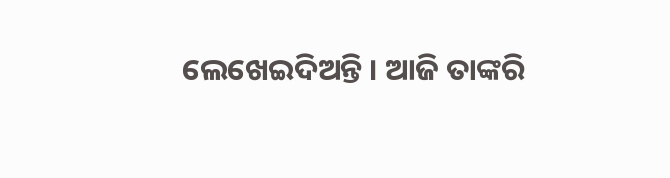ଲେଖେଇଦିଅନ୍ତି । ଆଜି ତାଙ୍କରି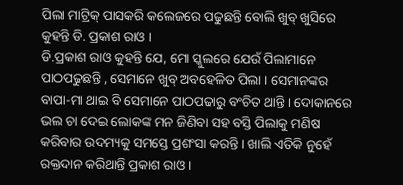ପିଲା ମାଟ୍ରିକ୍ ପାସକରି କଲେଜରେ ପଢୁଛନ୍ତି ବୋଲି ଖୁବ୍ ଖୁସିରେ କୁହନ୍ତି ଡି. ପ୍ରକାଶ ରାଓ ।
ଡି.ପ୍ରକାଶ ରାଓ କୁହନ୍ତି ଯେ, ମୋ ସ୍କୁଲରେ ଯେଉଁ ପିଲାମାନେ ପାଠପଢୁଛନ୍ତି , ସେମାନେ ଖୁବ୍ ଅବହେଳିତ ପିଲା । ସେମାନଙ୍କର ବାପା-ମା ଥାଇ ବି ସେମାନେ ପାଠପଢାରୁ ବଂଚିତ ଥାନ୍ତି । ଦୋକାନରେ ଭଲ ଚା ଦେଇ ଲୋକଙ୍କ ମନ ଜିଣିବା ସହ ବସ୍ତି ପିଲାକୁ ମଣିଷ କରିବାର ଉଦମ୍ୟକୁ ସମସ୍ତେ ପ୍ରଶଂସା କରନ୍ତି । ଖାଲି ଏତିକି ନୁହେଁ ରକ୍ତଦାନ କରିଥାନ୍ତି ପ୍ରକାଶ ରାଓ ।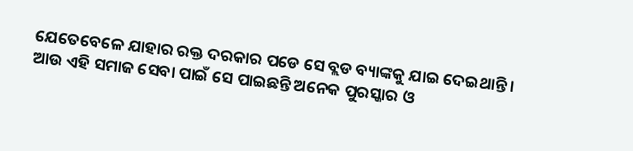ଯେତେବେଳେ ଯାହାର ରକ୍ତ ଦରକାର ପଡେ ସେ ବ୍ଲଡ ବ୍ୟାଙ୍କକୁ ଯାଇ ଦେଇଥାନ୍ତି । ଆଉ ଏହି ସମାଜ ସେବା ପାଇଁ ସେ ପାଇଛନ୍ତି ଅନେକ ପୁରସ୍କାର ଓ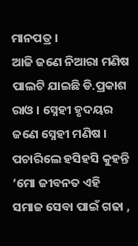ମାନପତ୍ର ।
ଆଜି ଜଣେ ନିଆରା ମଣିଷ ପାଲଟି ଯାଇଛି ଡି.ପ୍ରକାଶ ରାଓ । ସ୍ନେହୀ ହୃଦୟର ଜଣେ ସ୍ନେହୀ ମଣିଷ । ପଚାରିଲେ ହସିହସି କୁହନ୍ତି ‘ମୋ ଜୀବନତ ଏହି ସମାଜ ସେବା ପାଇଁ ଗଢା ,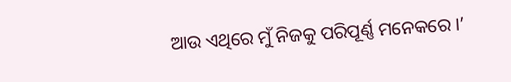ଆଉ ଏଥିରେ ମୁଁ ନିଜକୁ ପରିପୂର୍ଣ୍ଣ ମନେକରେ ।’